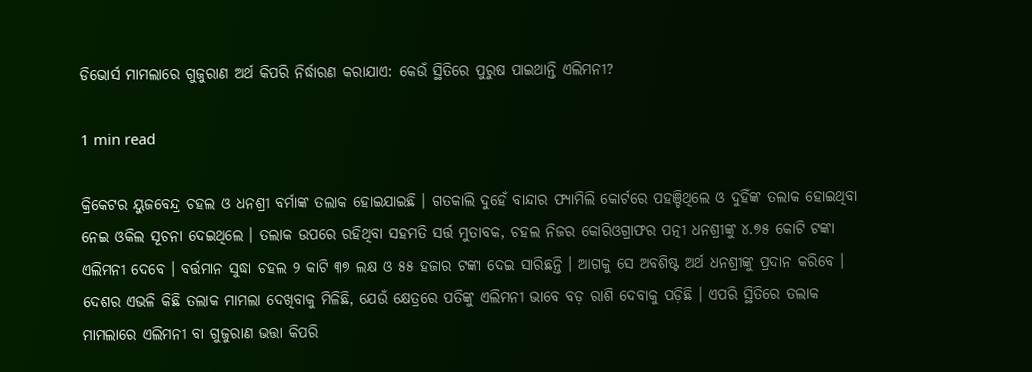ଡିଭୋର୍ସ ମାମଲାରେ ଗୁଜୁରାଣ ଅର୍ଥ କିପରି ନିର୍ଦ୍ଧାରଣ କରାଯାଏ: କେଉଁ ସ୍ଥିତିରେ ପୁରୁଷ ପାଇଥାନ୍ତି ଏଲିମନୀ?

1 min read

କ୍ରିକେଟର ୟୁଜବେନ୍ଦ୍ର ଚହଲ ଓ ଧନଶ୍ରୀ ବର୍ମାଙ୍କ ତଲାକ ହୋଇଯାଇଛି । ଗତକାଲି ଦୁହେଁ ବାନ୍ଦାର ଫ୍ୟାମିଲି କୋର୍ଟରେ ପହଞ୍ଚିଥିଲେ ଓ ଦୁହିଁଙ୍କ ତଲାକ ହୋଇଥିବା ନେଇ ଓକିଲ ସୂଚନା ଦେଇଥିଲେ । ତଲାକ ଉପରେ ରହିଥିବା ସହମତି ସର୍ତ୍ତ ମୁତାବକ, ଚହଲ ନିଜର କୋରିଓଗ୍ରାଫର ପତ୍ନୀ ଧନଶ୍ରୀଙ୍କୁ ୪.୭୫ କୋଟି ଟଙ୍କା ଏଲିମନୀ ଦେବେ । ବର୍ତ୍ତମାନ ସୁଦ୍ଧା ଚହଲ ୨ କାଟି ୩୭ ଲକ୍ଷ ଓ ୫୫ ହଜାର ଟଙ୍କା ଦେଇ ସାରିଛନ୍ତି । ଆଗକୁ ସେ ଅବଶିଷ୍ଟ ଅର୍ଥ ଧନଶ୍ରୀଙ୍କୁ ପ୍ରଦାନ କରିବେ । ଦେଶର ଏଭଳି କିଛି ତଲାକ ମାମଲା ଦେଖିବାକୁ ମିଳିଛି, ଯେଉଁ କ୍ଷେତ୍ରରେ ପତିଙ୍କୁ ଏଲିମନୀ ଭାବେ ବଡ଼ ରାଶି ଦେବାକୁ ପଡ଼ିଛି । ଏପରି ସ୍ଥିତିରେ ତଲାକ ମାମଲାରେ ଏଲିମନୀ ବା ଗୁଜୁରାଣ ଭତ୍ତା କିପରି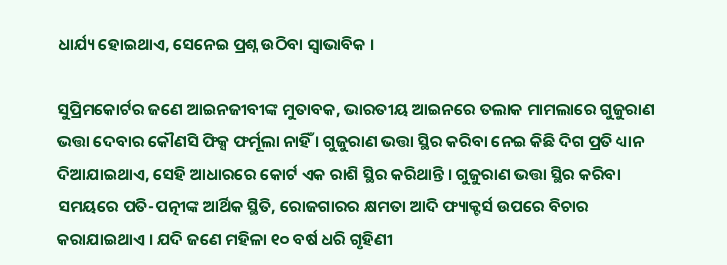ଧାର୍ଯ୍ୟ ହୋଇଥାଏ, ସେନେଇ ପ୍ରଶ୍ନ ଉଠିବା ସ୍ବାଭାବିକ ।

ସୁପ୍ରିମକୋର୍ଟର ଜଣେ ଆଇନଜୀବୀଙ୍କ ମୁତାବକ, ଭାରତୀୟ ଆଇନରେ ତଲାକ ମାମଲାରେ ଗୁଜୁରାଣ ଭତ୍ତା ଦେବାର କୌଣସି ଫିକ୍ସ ଫର୍ମୂଲା ନାହିଁ । ଗୁଜୁରାଣ ଭତ୍ତା ସ୍ଥିର କରିବା ନେଇ କିଛି ଦିଗ ପ୍ରତି ଧ୍ୟାନ ଦିଆଯାଇଥାଏ, ସେହି ଆଧାରରେ କୋର୍ଟ ଏକ ରାଶି ସ୍ଥିର କରିଥାନ୍ତି । ଗୁଜୁରାଣ ଭତ୍ତା ସ୍ଥିର କରିବା ସମୟରେ ପତି-ପତ୍ନୀଙ୍କ ଆର୍ଥିକ ସ୍ଥିତି, ରୋଜଗାରର କ୍ଷମତା ଆଦି ଫ୍ୟାକ୍ଟର୍ସ ଉପରେ ବିଚାର କରାଯାଇଥାଏ । ଯଦି ଜଣେ ମହିଳା ୧୦ ବର୍ଷ ଧରି ଗୃହିଣୀ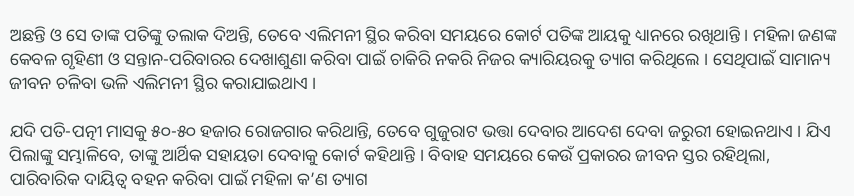ଅଛନ୍ତି ଓ ସେ ତାଙ୍କ ପତିଙ୍କୁ ତଲାକ ଦିଅନ୍ତି, ତେବେ ଏଲିମନୀ ସ୍ଥିର କରିବା ସମୟରେ କୋର୍ଟ ପତିଙ୍କ ଆୟକୁ ଧ୍ୟାନରେ ରଖିଥାନ୍ତି । ମହିଳା ଜଣଙ୍କ କେବଳ ଗୃହିଣୀ ଓ ସନ୍ତାନ-ପରିବାରର ଦେଖାଶୁଣା କରିବା ପାଇଁ ଚାକିରି ନକରି ନିଜର କ୍ୟାରିୟରକୁ ତ୍ୟାଗ କରିଥିଲେ । ସେଥିପାଇଁ ସାମାନ୍ୟ ଜୀବନ ଚଳିବା ଭଳି ଏଲିମନୀ ସ୍ଥିର କରାଯାଇଥାଏ ।

ଯଦି ପତି-ପତ୍ନୀ ମାସକୁ ୫୦-୫୦ ହଜାର ରୋଜଗାର କରିଥାନ୍ତି, ତେବେ ଗୁଜୁରାଟ ଭତ୍ତା ଦେବାର ଆଦେଶ ଦେବା ଜରୁରୀ ହୋଇନଥାଏ । ଯିଏ ପିଲାଙ୍କୁ ସମ୍ଭାଳିବେ, ତାଙ୍କୁ ଆର୍ଥିକ ସହାୟତା ଦେବାକୁ କୋର୍ଟ କହିଥାନ୍ତି । ବିବାହ ସମୟରେ କେଉଁ ପ୍ରକାରର ଜୀବନ ସ୍ତର ରହିଥିଲା, ପାରିବାରିକ ଦାୟିତ୍ବ ବହନ କରିବା ପାଇଁ ମହିଳା କ’ଣ ତ୍ୟାଗ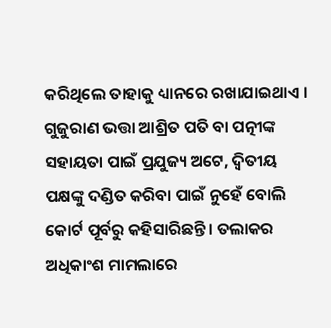କରିଥିଲେ ତାହାକୁ ଧ୍ୟାନରେ ରଖାଯାଇଥାଏ । ଗୁଜୁରାଣ ଭତ୍ତା ଆଶ୍ରିତ ପତି ବା ପତ୍ନୀଙ୍କ ସହାୟତା ପାଇଁ ପ୍ରଯୁଜ୍ୟ ଅଟେ, ଦ୍ବିତୀୟ ପକ୍ଷଙ୍କୁ ଦଣ୍ଡିତ କରିବା ପାଇଁ ନୁହେଁ ବୋଲି କୋର୍ଟ ପୂର୍ବରୁ କହିସାରିଛନ୍ତି । ତଲାକର ଅଧିକାଂଶ ମାମଲାରେ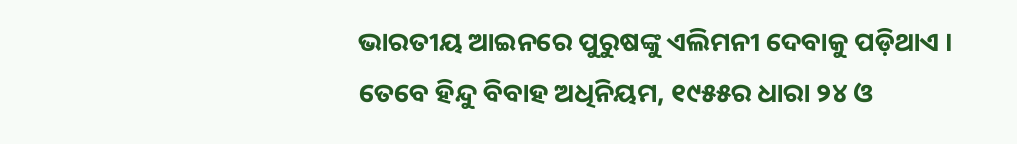ଭାରତୀୟ ଆଇନରେ ପୁରୁଷଙ୍କୁ ଏଲିମନୀ ଦେବାକୁ ପଡ଼ିଥାଏ । ତେବେ ହିନ୍ଦୁ ବିବାହ ଅଧିନିୟମ, ୧୯୫୫ର ଧାରା ୨୪ ଓ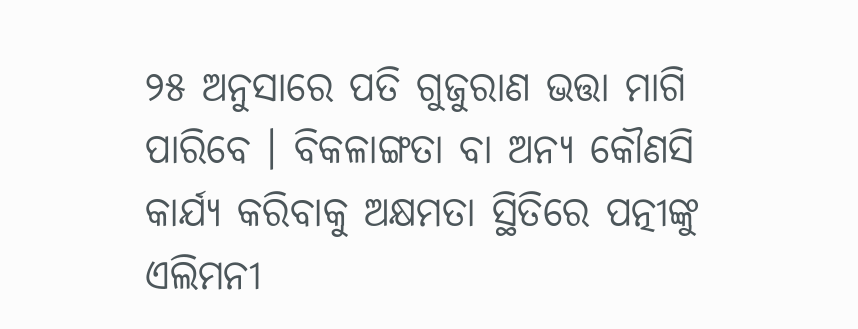୨୫ ଅନୁସାରେ ପତି ଗୁଜୁରାଣ ଭତ୍ତା ମାଗି ପାରିବେ । ବିକଳାଙ୍ଗତା ବା ଅନ୍ୟ କୌଣସି କାର୍ଯ୍ୟ କରିବାକୁ ଅକ୍ଷମତା ସ୍ଥିତିରେ ପତ୍ନୀଙ୍କୁ ଏଲିମନୀ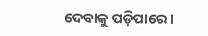ଦେବାକୁ ପଡ଼ିପାରେ ।